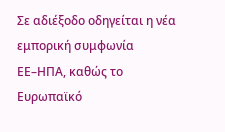Σε αδιέξοδο οδηγείται η νέα εμπορική συμφωνία ΕΕ–ΗΠΑ, καθώς το Ευρωπαϊκό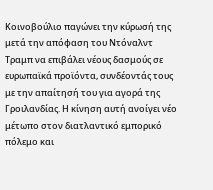Κοινοβούλιο παγώνει την κύρωσή της μετά την απόφαση του Ντόναλντ Τραμπ να επιβάλει νέους δασμούς σε ευρωπαϊκά προϊόντα, συνδέοντάς τους με την απαίτησή του για αγορά της Γροιλανδίας. Η κίνηση αυτή ανοίγει νέο μέτωπο στον διατλαντικό εμπορικό πόλεμο και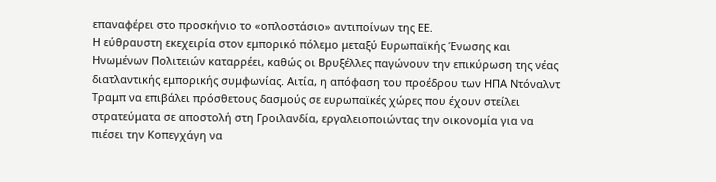επαναφέρει στο προσκήνιο το «οπλοστάσιο» αντιποίνων της ΕΕ.
Η εύθραυστη εκεχειρία στον εμπορικό πόλεμο μεταξύ Ευρωπαϊκής Ένωσης και Ηνωμένων Πολιτειών καταρρέει, καθώς οι Βρυξέλλες παγώνουν την επικύρωση της νέας διατλαντικής εμπορικής συμφωνίας. Αιτία, η απόφαση του προέδρου των ΗΠΑ Ντόναλντ Τραμπ να επιβάλει πρόσθετους δασμούς σε ευρωπαϊκές χώρες που έχουν στείλει στρατεύματα σε αποστολή στη Γροιλανδία, εργαλειοποιώντας την οικονομία για να πιέσει την Κοπεγχάγη να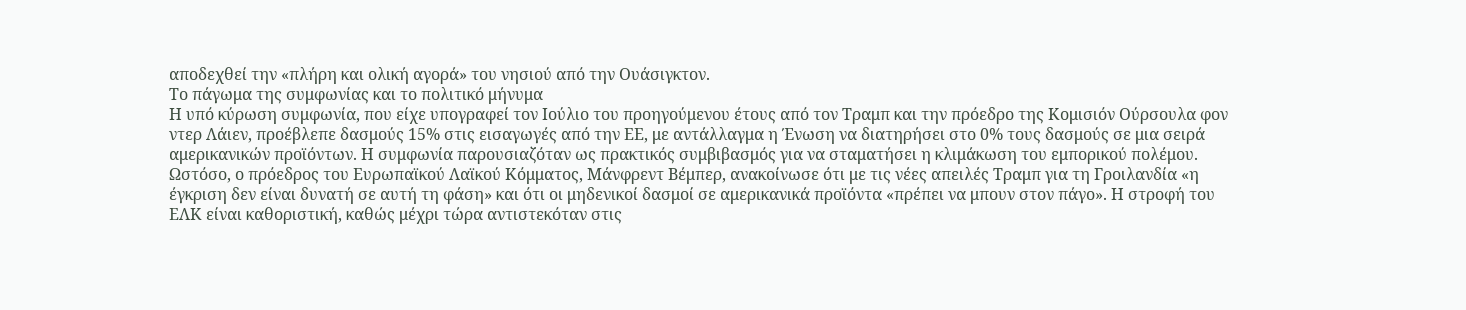αποδεχθεί την «πλήρη και ολική αγορά» του νησιού από την Ουάσιγκτον.
Το πάγωμα της συμφωνίας και το πολιτικό μήνυμα
Η υπό κύρωση συμφωνία, που είχε υπογραφεί τον Ιούλιο του προηγούμενου έτους από τον Τραμπ και την πρόεδρο της Κομισιόν Ούρσουλα φον ντερ Λάιεν, προέβλεπε δασμούς 15% στις εισαγωγές από την ΕΕ, με αντάλλαγμα η Ένωση να διατηρήσει στο 0% τους δασμούς σε μια σειρά αμερικανικών προϊόντων. Η συμφωνία παρουσιαζόταν ως πρακτικός συμβιβασμός για να σταματήσει η κλιμάκωση του εμπορικού πολέμου.
Ωστόσο, ο πρόεδρος του Ευρωπαϊκού Λαϊκού Κόμματος, Μάνφρεντ Βέμπερ, ανακοίνωσε ότι με τις νέες απειλές Τραμπ για τη Γροιλανδία «η έγκριση δεν είναι δυνατή σε αυτή τη φάση» και ότι οι μηδενικοί δασμοί σε αμερικανικά προϊόντα «πρέπει να μπουν στον πάγο». Η στροφή του ΕΛΚ είναι καθοριστική, καθώς μέχρι τώρα αντιστεκόταν στις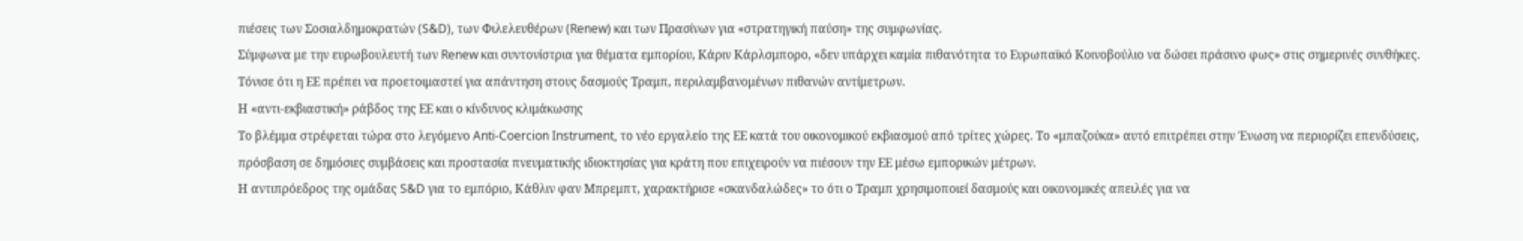πιέσεις των Σοσιαλδημοκρατών (S&D), των Φιλελευθέρων (Renew) και των Πρασίνων για «στρατηγική παύση» της συμφωνίας.
Σύμφωνα με την ευρωβουλευτή των Renew και συντονίστρια για θέματα εμπορίου, Κάριν Κάρλσμπορο, «δεν υπάρχει καμία πιθανότητα το Ευρωπαϊκό Κοινοβούλιο να δώσει πράσινο φως» στις σημερινές συνθήκες. Τόνισε ότι η ΕΕ πρέπει να προετοιμαστεί για απάντηση στους δασμούς Τραμπ, περιλαμβανομένων πιθανών αντίμετρων.
Η «αντι-εκβιαστική» ράβδος της ΕΕ και ο κίνδυνος κλιμάκωσης
Το βλέμμα στρέφεται τώρα στο λεγόμενο Anti-Coercion Instrument, το νέο εργαλείο της ΕΕ κατά του οικονομικού εκβιασμού από τρίτες χώρες. Το «μπαζούκα» αυτό επιτρέπει στην Ένωση να περιορίζει επενδύσεις, πρόσβαση σε δημόσιες συμβάσεις και προστασία πνευματικής ιδιοκτησίας για κράτη που επιχειρούν να πιέσουν την ΕΕ μέσω εμπορικών μέτρων.
Η αντιπρόεδρος της ομάδας S&D για το εμπόριο, Κάθλιν φαν Μπρεμπτ, χαρακτήρισε «σκανδαλώδες» το ότι ο Τραμπ χρησιμοποιεί δασμούς και οικονομικές απειλές για να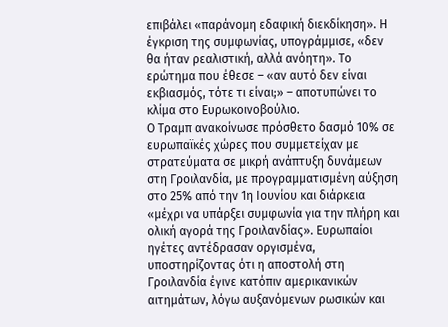επιβάλει «παράνομη εδαφική διεκδίκηση». Η έγκριση της συμφωνίας, υπογράμμισε, «δεν θα ήταν ρεαλιστική, αλλά ανόητη». Το ερώτημα που έθεσε – «αν αυτό δεν είναι εκβιασμός, τότε τι είναι;» – αποτυπώνει το κλίμα στο Ευρωκοινοβούλιο.
Ο Τραμπ ανακοίνωσε πρόσθετο δασμό 10% σε ευρωπαϊκές χώρες που συμμετείχαν με στρατεύματα σε μικρή ανάπτυξη δυνάμεων στη Γροιλανδία, με προγραμματισμένη αύξηση στο 25% από την 1η Ιουνίου και διάρκεια «μέχρι να υπάρξει συμφωνία για την πλήρη και ολική αγορά της Γροιλανδίας». Ευρωπαίοι ηγέτες αντέδρασαν οργισμένα, υποστηρίζοντας ότι η αποστολή στη Γροιλανδία έγινε κατόπιν αμερικανικών αιτημάτων, λόγω αυξανόμενων ρωσικών και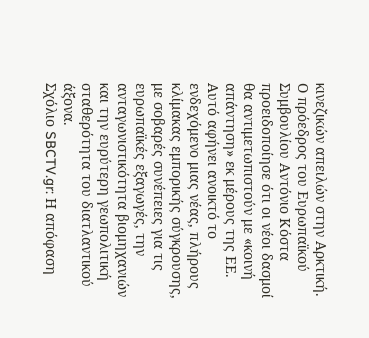κινεζικών απειλών στην Αρκτική.
Ο πρόεδρος του Ευρωπαϊκού Συμβουλίου Αντόνιο Κόστα προειδοποίησε ότι οι νέοι δασμοί θα αντιμετωπιστούν με «κοινή απάντηση» εκ μέρους της ΕΕ. Αυτό αφήνει ανοικτό το ενδεχόμενο μιας νέας, πλήρους κλίμακας εμπορικής σύγκρουσης, με σοβαρές συνέπειες για τις ευρωπαϊκές εξαγωγές, την ανταγωνιστικότητα βιομηχανιών και την ευρύτερη γεωπολιτική σταθερότητα του διατλαντικού άξονα.
Σχόλιο SBCTV.gr: Η απόφαση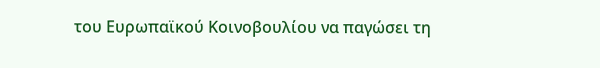του Ευρωπαϊκού Κοινοβουλίου να παγώσει τη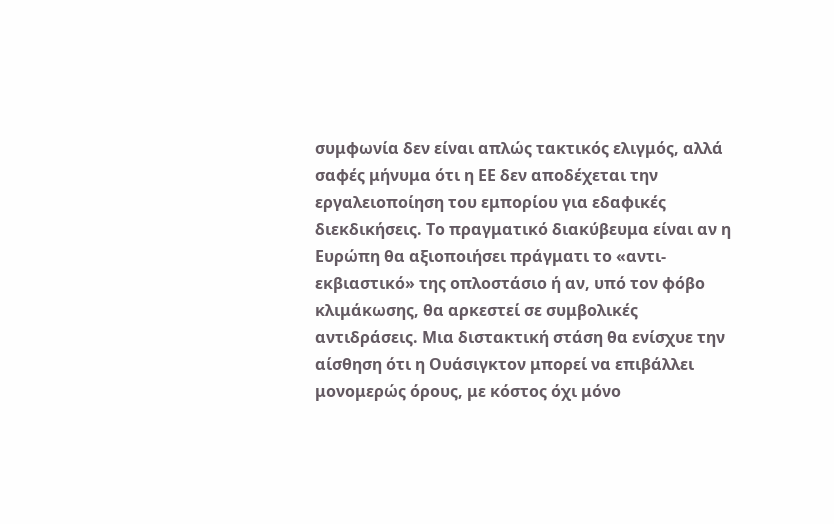συμφωνία δεν είναι απλώς τακτικός ελιγμός, αλλά σαφές μήνυμα ότι η ΕΕ δεν αποδέχεται την εργαλειοποίηση του εμπορίου για εδαφικές διεκδικήσεις. Το πραγματικό διακύβευμα είναι αν η Ευρώπη θα αξιοποιήσει πράγματι το «αντι-εκβιαστικό» της οπλοστάσιο ή αν, υπό τον φόβο κλιμάκωσης, θα αρκεστεί σε συμβολικές αντιδράσεις. Μια διστακτική στάση θα ενίσχυε την αίσθηση ότι η Ουάσιγκτον μπορεί να επιβάλλει μονομερώς όρους, με κόστος όχι μόνο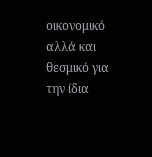οικονομικό αλλά και θεσμικό για την ίδια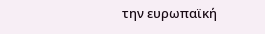την ευρωπαϊκή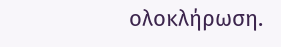ολοκλήρωση.